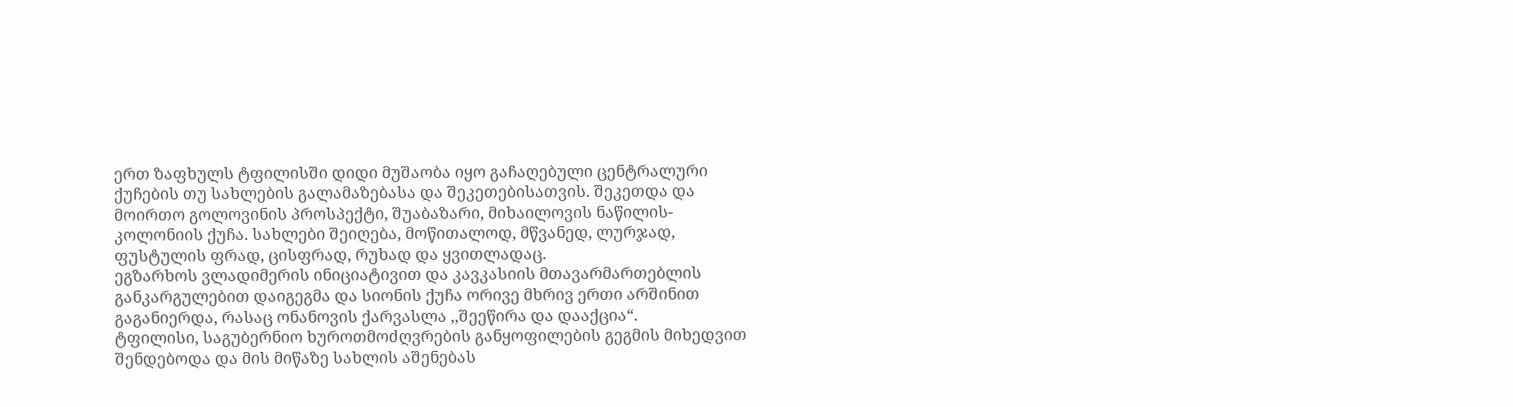ერთ ზაფხულს ტფილისში დიდი მუშაობა იყო გაჩაღებული ცენტრალური ქუჩების თუ სახლების გალამაზებასა და შეკეთებისათვის. შეკეთდა და მოირთო გოლოვინის პროსპექტი, შუაბაზარი, მიხაილოვის ნაწილის-კოლონიის ქუჩა. სახლები შეიღება, მოწითალოდ, მწვანედ, ლურჯად, ფუსტულის ფრად, ცისფრად, რუხად და ყვითლადაც.
ეგზარხოს ვლადიმერის ინიციატივით და კავკასიის მთავარმართებლის განკარგულებით დაიგეგმა და სიონის ქუჩა ორივე მხრივ ერთი არშინით გაგანიერდა, რასაც ონანოვის ქარვასლა ,,შეეწირა და დააქცია“.
ტფილისი, საგუბერნიო ხუროთმოძღვრების განყოფილების გეგმის მიხედვით შენდებოდა და მის მიწაზე სახლის აშენებას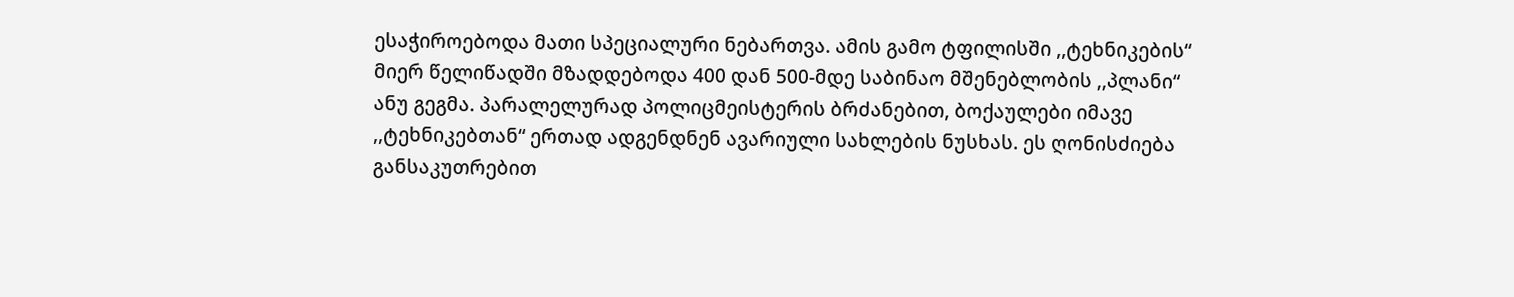ესაჭიროებოდა მათი სპეციალური ნებართვა. ამის გამო ტფილისში ,,ტეხნიკების“ მიერ წელიწადში მზადდებოდა 400 დან 500-მდე საბინაო მშენებლობის ,,პლანი“ ანუ გეგმა. პარალელურად პოლიცმეისტერის ბრძანებით, ბოქაულები იმავე ,,ტეხნიკებთან“ ერთად ადგენდნენ ავარიული სახლების ნუსხას. ეს ღონისძიება განსაკუთრებით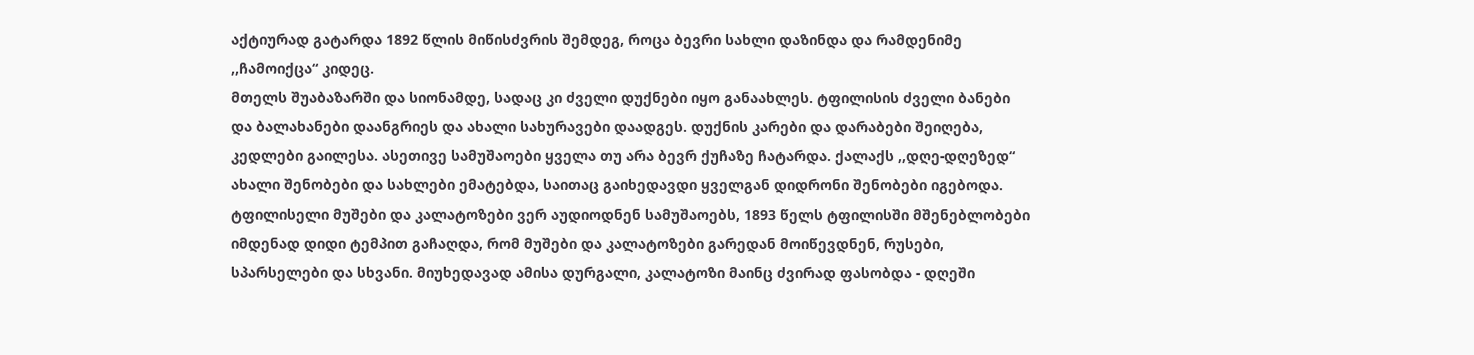აქტიურად გატარდა 1892 წლის მიწისძვრის შემდეგ, როცა ბევრი სახლი დაზინდა და რამდენიმე ,,ჩამოიქცა“ კიდეც.
მთელს შუაბაზარში და სიონამდე, სადაც კი ძველი დუქნები იყო განაახლეს. ტფილისის ძველი ბანები და ბალახანები დაანგრიეს და ახალი სახურავები დაადგეს. დუქნის კარები და დარაბები შეიღება, კედლები გაილესა. ასეთივე სამუშაოები ყველა თუ არა ბევრ ქუჩაზე ჩატარდა. ქალაქს ,,დღე-დღეზედ“ ახალი შენობები და სახლები ემატებდა, საითაც გაიხედავდი ყველგან დიდრონი შენობები იგებოდა. ტფილისელი მუშები და კალატოზები ვერ აუდიოდნენ სამუშაოებს, 1893 წელს ტფილისში მშენებლობები იმდენად დიდი ტემპით გაჩაღდა, რომ მუშები და კალატოზები გარედან მოიწევდნენ, რუსები, სპარსელები და სხვანი. მიუხედავად ამისა დურგალი, კალატოზი მაინც ძვირად ფასობდა - დღეში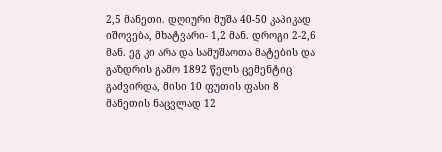2,5 მანეთი. დღიური მუშა 40-50 კაპიკად იშოვება, მხატვარი- 1,2 მან. დროგი 2-2,6 მან. ეგ კი არა და სამუშაოთა მატების და გაზდრის გამო 1892 წელს ცემენტიც გაძვირდა, მისი 10 ფუთის ფასი 8 მანეთის ნაცვლად 12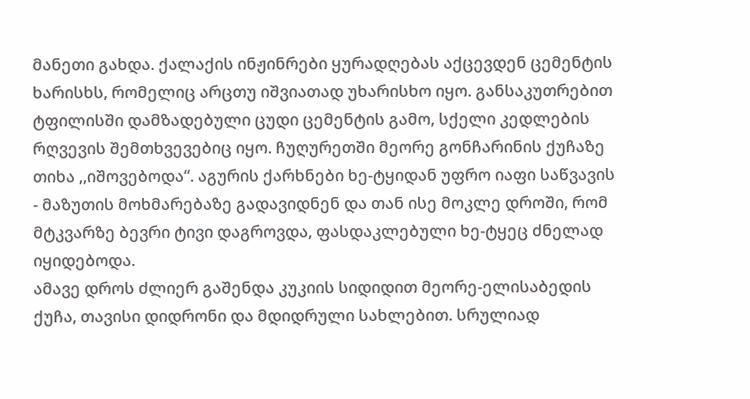მანეთი გახდა. ქალაქის ინჟინრები ყურადღებას აქცევდენ ცემენტის ხარისხს, რომელიც არცთუ იშვიათად უხარისხო იყო. განსაკუთრებით ტფილისში დამზადებული ცუდი ცემენტის გამო, სქელი კედლების რღვევის შემთხვევებიც იყო. ჩუღურეთში მეორე გონჩარინის ქუჩაზე თიხა ,,იშოვებოდა“. აგურის ქარხნები ხე-ტყიდან უფრო იაფი საწვავის - მაზუთის მოხმარებაზე გადავიდნენ და თან ისე მოკლე დროში, რომ მტკვარზე ბევრი ტივი დაგროვდა, ფასდაკლებული ხე-ტყეც ძნელად იყიდებოდა.
ამავე დროს ძლიერ გაშენდა კუკიის სიდიდით მეორე-ელისაბედის ქუჩა, თავისი დიდრონი და მდიდრული სახლებით. სრულიად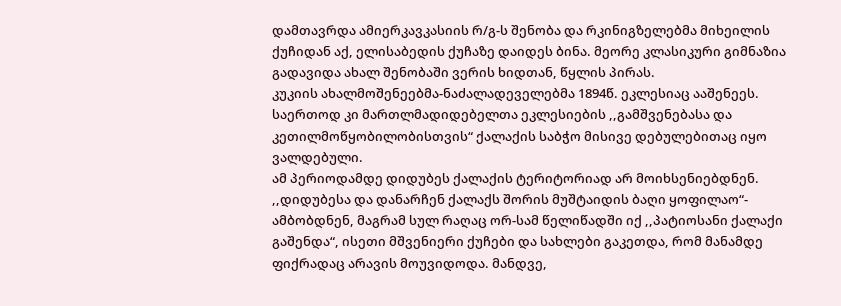დამთავრდა ამიერკავკასიის რ/გ-ს შენობა და რკინიგზელებმა მიხეილის ქუჩიდან აქ, ელისაბედის ქუჩაზე დაიდეს ბინა. მეორე კლასიკური გიმნაზია გადავიდა ახალ შენობაში ვერის ხიდთან, წყლის პირას.
კუკიის ახალმოშენეებმა-ნაძალადეველებმა 1894წ. ეკლესიაც ააშენეეს. საერთოდ კი მართლმადიდებელთა ეკლესიების ,,გამშვენებასა და კეთილმოწყობილობისთვის“ ქალაქის საბჭო მისივე დებულებითაც იყო ვალდებული.
ამ პერიოდამდე დიდუბეს ქალაქის ტერიტორიად არ მოიხსენიებდნენ. ,,დიდუბესა და დანარჩენ ქალაქს შორის მუშტაიდის ბაღი ყოფილაო“- ამბობდნენ, მაგრამ სულ რაღაც ორ-სამ წელიწადში იქ ,,პატიოსანი ქალაქი გაშენდა“, ისეთი მშვენიერი ქუჩები და სახლები გაკეთდა, რომ მანამდე ფიქრადაც არავის მოუვიდოდა. მანდვე,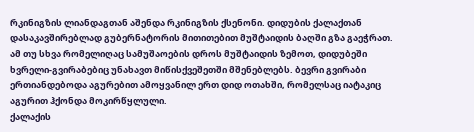რკინიგზის ლიანდაგთან აშენდა რკინიგზის ქსენონი. დიდუბის ქალაქთან დასაკავშირებლად გუბერნატორის მითითებით მუშტაიდის ბაღში გზა გაეჭრათ. ამ თუ სხვა რომელიღაც სამუშაოების დროს მუშტაიდის ზემოთ, დიდუბეში ხვრელი-გვირაბებიც უნახავთ მიწისქვეშეთში მშენებლებს. ბევრი გვირაბი ერთიანდებოდა აგურებით ამოყვანილ ერთ დიდ ოთახში, რომელსაც იატაკიც აგურით ჰქონდა მოკირწყლული.
ქალაქის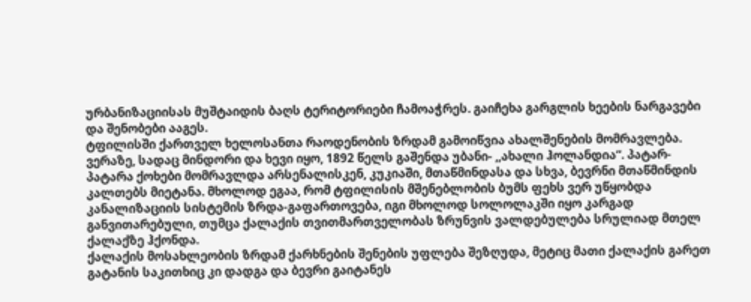ურბანიზაციისას მუშტაიდის ბაღს ტერიტორიები ჩამოაჭრეს. გაიჩეხა გარგლის ხეების ნარგავები და შენობები ააგეს.
ტფილისში ქართველ ხელოსანთა რაოდენობის ზრდამ გამოიწვია ახალშენების მომრავლება. ვერაზე, სადაც მინდორი და ხევი იყო, 1892 წელს გაშენდა უბანი- ,,ახალი ჰოლანდია“. პატარ-პატარა ქოხები მომრავლდა არსენალისკენ, კუკიაში, მთაწმინდასა და სხვა, ბევრნი მთაწმინდის კალთებს მიეტანა. მხოლოდ ეგაა, რომ ტფილისის მშენებლობის ბუმს ფეხს ვერ უწყობდა კანალიზაციის სისტემის ზრდა-გაფართოვება, იგი მხოლოდ სოლოლაკში იყო კარგად განვითარებული, თუმცა ქალაქის თვითმართველობას ზრუნვის ვალდებულება სრულიად მთელ ქალაქზე ჰქონდა.
ქალაქის მოსახლეობის ზრდამ ქარხნების შენების უფლება შეზღუდა, მეტიც მათი ქალაქის გარეთ გატანის საკითხიც კი დადგა და ბევრი გაიტანეს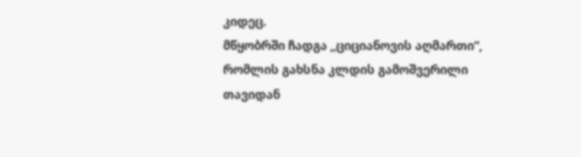კიდეც.
მწყობრში ჩადგა ,,ციციანოვის აღმართი“, რომლის გახსნა კლდის გამოშვერილი თავიდან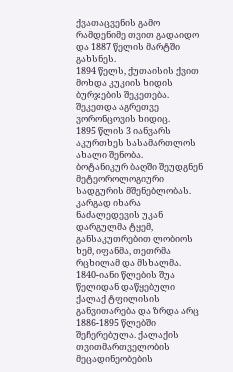ქვათაცვენის გამო რამდენიმე თვით გადაიდო და 1887 წელის მარტში გახსნეს.
1894 წელს, ქუთაისის ქვით მოხდა კუკიის ხიდის ბურჯების შეკეთება. შეკეთდა აგრეთვე ვორონცოვის ხიდიც.
1895 წლის 3 იანვარს აკურთხეს სასამართლოს ახალი შენობა.
ბოტანიკურ ბაღში შეუდგნენ მეტეოროლოგიური სადგურის მშენებლობას. კარგად იხარა ნაძალედევის უკან დარგულმა ტყემ, განსაკუთრებით ლობიოს ხემ, იფანმა, თეთრმა რცხილამ და მსხალმა.
1840-იანი წლების შუა წელიდან დაწყებული ქალაქ ტფილისის განვითარება და ზრდა არც 1886-1895 წლებში შეჩერებულა. ქალაქის თვითმართველობის მეცადინეობების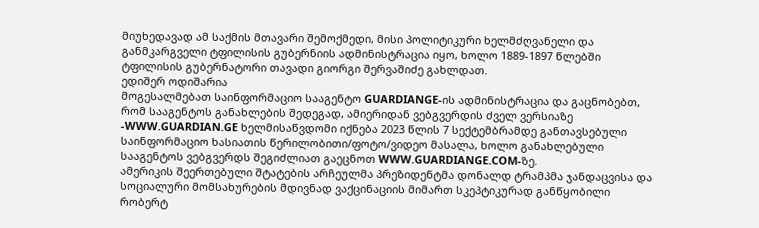მიუხედავად ამ საქმის მთავარი შემოქმედი, მისი პოლიტიკური ხელმძღვანელი და განმკარგველი ტფილისის გუბერნიის ადმინისტრაცია იყო, ხოლო 1889-1897 წლებში ტფილისის გუბერნატორი თავადი გიორგი შერვაშიძე გახლდათ.
ედიშერ ოდიშარია
მოგესალმებათ საინფორმაციო სააგენტო GUARDIANGE-ის ადმინისტრაცია და გაცნობებთ, რომ სააგენტოს განახლების შედეგად, ამიერიდან ვებგვერდის ძველ ვერსიაზე -WWW.GUARDIAN.GE ხელმისაწვდომი იქნება 2023 წლის 7 სექტემბრამდე განთავსებული საინფორმაციო ხასიათის წერილობითი/ფოტო/ვიდეო მასალა, ხოლო განახლებული სააგენტოს ვებგვერდს შეგიძლიათ გაეცნოთ WWW.GUARDIANGE.COM-ზე.
ამერიკის შეერთებული შტატების არჩეულმა პრეზიდენტმა დონალდ ტრამპმა ჯანდაცვისა და სოციალური მომსახურების მდივნად ვაქცინაციის მიმართ სკეპტიკურად განწყობილი რობერტ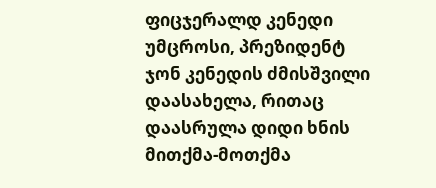ფიცჯერალდ კენედი უმცროსი, პრეზიდენტ ჯონ კენედის ძმისშვილი დაასახელა, რითაც დაასრულა დიდი ხნის მითქმა-მოთქმა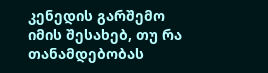კენედის გარშემო იმის შესახებ, თუ რა თანამდებობას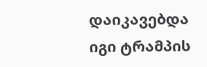დაიკავებდა იგი ტრამპის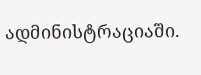ადმინისტრაციაში.